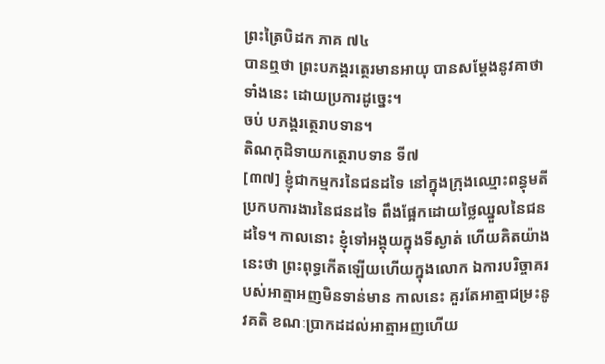ព្រះត្រៃបិដក ភាគ ៧៤
បានឮថា ព្រះបភង្គរត្ថេរមានអាយុ បានសម្តែងនូវគាថាទាំងនេះ ដោយប្រការដូច្នេះ។
ចប់ បភង្គរត្ថេរាបទាន។
តិណកុដិទាយកត្ថេរាបទាន ទី៧
[៣៧] ខ្ញុំជាកម្មករនៃជនដទៃ នៅក្នុងក្រុងឈ្មោះពន្ធុមតី ប្រកបការងារនៃជនដទៃ ពឹងផ្អែកដោយថ្លៃឈ្នួលនៃជនដទៃ។ កាលនោះ ខ្ញុំទៅអង្គុយក្នុងទីស្ងាត់ ហើយគិតយ៉ាងនេះថា ព្រះពុទ្ធកើតឡើយហើយក្នុងលោក ឯការបរិច្ចាគរបស់អាត្មាអញមិនទាន់មាន កាលនេះ គួរតែអាត្មាជម្រះនូវគតិ ខណៈប្រាកដដល់អាត្មាអញហើយ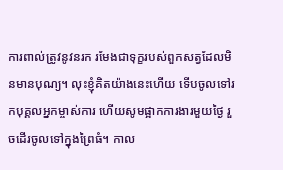ការពាល់ត្រូវនូវនរក រមែងជាទុក្ខរបស់ពួកសត្វដែលមិនមានបុណ្យ។ លុះខ្ញុំគិតយ៉ាងនេះហើយ ទើបចូលទៅរកបុគ្គលអ្នកម្ចាស់ការ ហើយសូមផ្អាកការងារមួយថ្ងៃ រួចដើរចូលទៅក្នុងព្រៃធំ។ កាល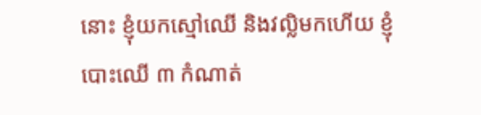នោះ ខ្ញុំយកស្មៅឈើ និងវល្លិមកហើយ ខ្ញុំបោះឈើ ៣ កំណាត់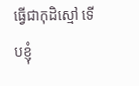ធ្វើជាកុដិស្មៅ ទើបខ្ញុំ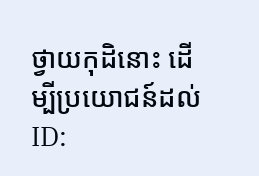ថ្វាយកុដិនោះ ដើម្បីប្រយោជន៍ដល់
ID: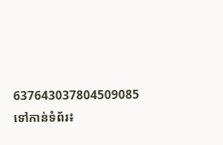637643037804509085
ទៅកាន់ទំព័រ៖